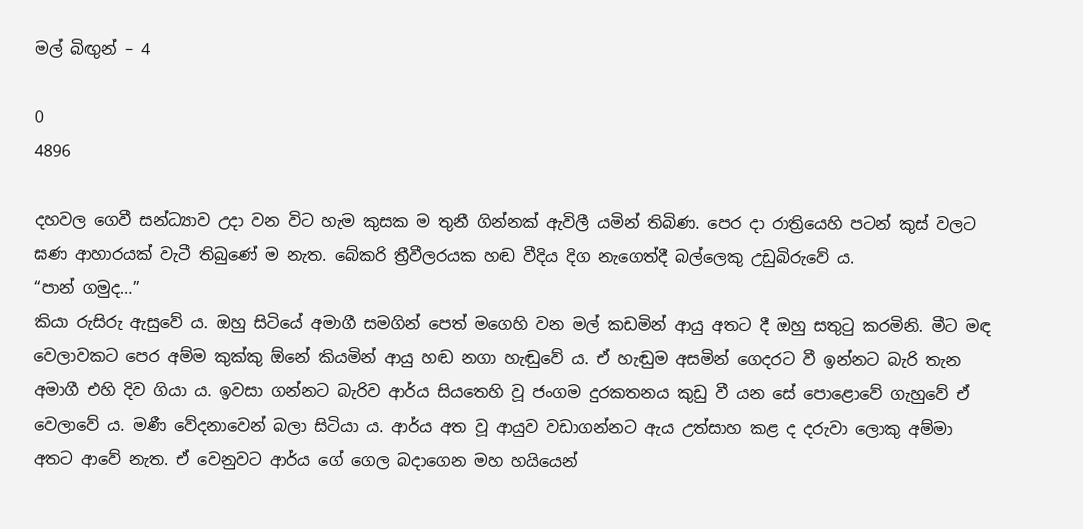මල් බිඟුන් – 4

0
4896

දහවල ගෙවී සන්ධ්‍යාව උදා වන විට හැම කුසක ම තුනී ගින්නක් ඇවිලී යමින් තිබිණ. පෙර දා රාත්‍රියෙහි පටන් කුස් වලට ඝණ ආහාරයක් වැටී තිබුණේ ම නැත. බේකරි ත්‍රීවීලරයක හඬ වීදිය දිග නැගෙත්දී බල්ලෙකු උඩුබිරුවේ ය.
“පාන් ගමුද…”
කියා රුසිරු ඇසුවේ ය. ඔහු සිටියේ අමාගී සමගින් පෙත් මගෙහි වන මල් කඩමින් ආයු අතට දී ඔහු සතුටු කරමිනි. මීට මඳ වෙලාවකට පෙර අම්ම කුක්කු ඕනේ කියමින් ආයු හඬ නගා හැඬුවේ ය. ඒ හැඬුම අසමින් ගෙදරට වී ඉන්නට බැරි තැන අමාගී එහි දිව ගියා ය. ඉවසා ගන්නට බැරිව ආර්ය සියතෙහි වූ ජංගම දුරකතනය කුඩු වී යන සේ පොළොවේ ගැහුවේ ඒ වෙලාවේ ය. මණී වේදනාවෙන් බලා සිටියා ය. ආර්ය අත වූ ආයුව වඩාගන්නට ඇය උත්සාහ කළ ද දරුවා ලොකු අම්මා අතට ආවේ නැත. ඒ වෙනුවට ආර්ය ගේ ගෙල බදාගෙන මහ හයියෙන්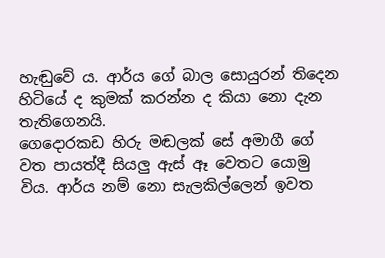හැඬුවේ ය. ආර්ය ගේ බාල සොයුරන් තිදෙන හිටියේ ද කුමක් කරන්න ද කියා නො දැන තැතිගෙනයි.
ගෙදොරකඩ හිරු මඬලක් සේ අමාගී ගේ වත පායත්දී සියලු ඇස් ඈ වෙතට යොමු විය. ආර්ය නම් නො සැලකිල්ලෙන් ඉවත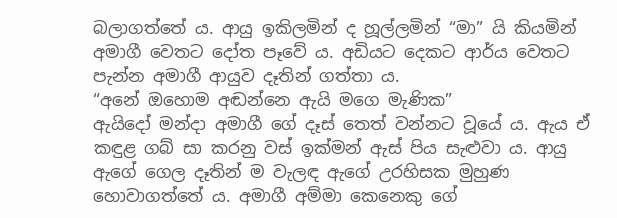බලාගත්තේ ය. ආයු ඉකිලමින් ද හූල්ලමින් “මා” යි කියමින් අමාගී වෙතට දෝත පෑවේ ය. අඩියට දෙකට ආර්ය වෙතට පැන්න අමාගී ආයුව දෑතින් ගත්තා ය.
“අනේ ඔහොම අඬන්නෙ ඇයි මගෙ මැණික”
ඇයිදෝ මන්දා අමාගී ගේ දෑස් තෙත් වන්නට වූයේ ය. ඇය ඒ කඳුළ ගබ් සා කරනු වස් ඉක්මන් ඇස් පිය සැළුවා ය. ආයු ඇගේ ගෙල දෑතින් ම වැලඳ ඇගේ උරහිසක මුහුණ හොවාගත්තේ ය. අමාගී අම්මා කෙනෙකු ගේ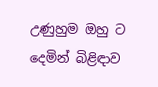උණුහුම ඔහු ට දෙමින් බිළිඳාව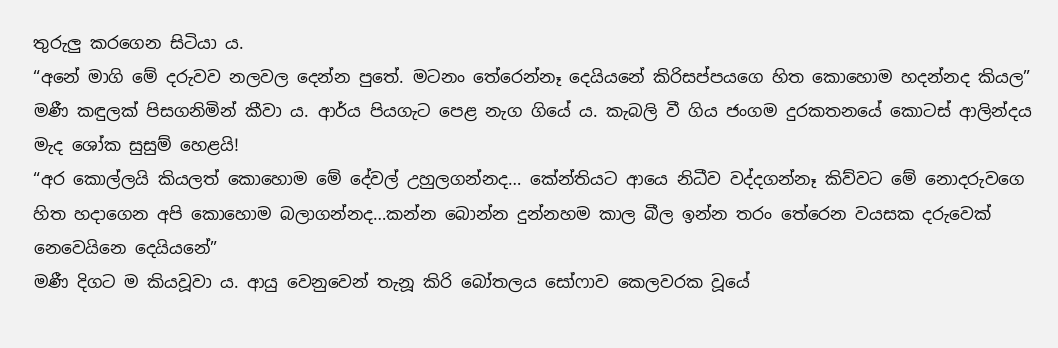තුරුලු කරගෙන සිටියා ය.
“අනේ මාගි මේ දරුවව නලවල දෙන්න පුතේ. මටනං තේරෙන්නෑ දෙයියනේ කිරිසප්පයගෙ හිත කොහොම හදන්නද කියල”
මණී කඳුලක් පිසගනිමින් කීවා ය. ආර්ය පියගැට පෙළ නැග ගියේ ය. කැබලි වී ගිය ජංගම දුරකතනයේ කොටස් ආලින්දය මැද ශෝක සුසුම් හෙළයි!
“අර කොල්ලයි කියලත් කොහොම මේ දේවල් උහුලගන්නද… කේන්තියට ආයෙ නිධීව වද්දගන්නෑ කිව්වට මේ නොදරුවගෙ හිත හදාගෙන අපි කොහොම බලාගන්නද…කන්න බොන්න දුන්නහම කාල බීල ඉන්න තරං තේරෙන වයසක දරුවෙක් නෙවෙයිනෙ දෙයියනේ”
මණී දිගට ම කියවූවා ය. ආයු වෙනුවෙන් තැනූ කිරි බෝතලය සෝෆාව කෙලවරක වූයේ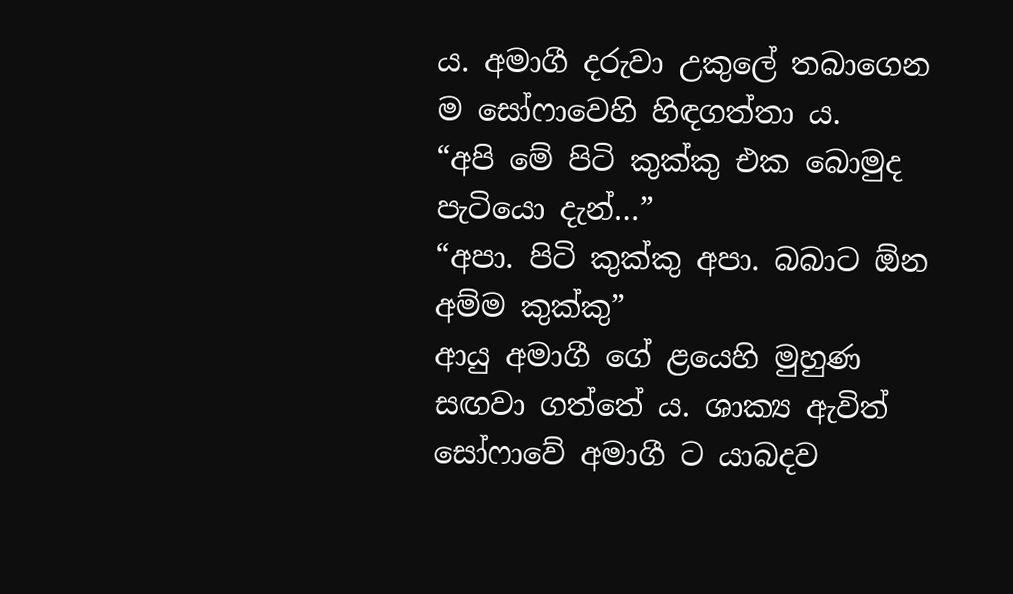ය. අමාගී දරුවා උකුලේ තබාගෙන ම සෝෆාවෙහි හිඳගත්තා ය.
“අපි මේ පිටි කුක්කු එක බොමුද පැටියො දැන්…”
“අපා. පිටි කුක්කු අපා. බබාට ඕන අම්ම කුක්කු”
ආයු අමාගී ගේ ළයෙහි මුහුණ සඟවා ගත්තේ ය. ශාක්‍ය ඇවිත් සෝෆාවේ අමාගී ට යාබදව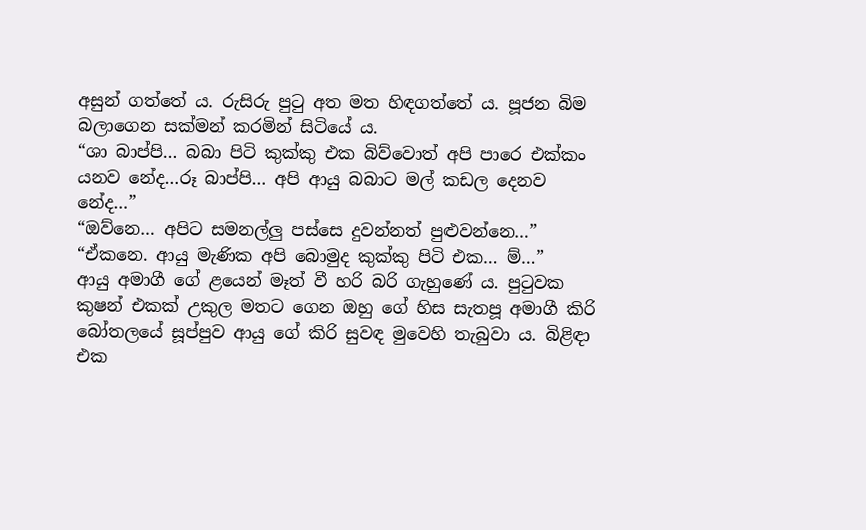අසුන් ගත්තේ ය. රුසිරු පුටු අත මත හිඳගත්තේ ය. පූජන බිම බලාගෙන සක්මන් කරමින් සිටියේ ය.
“ශා බාප්පි… බබා පිටි කුක්කු එක බිව්වොත් අපි පාරෙ එක්කං යනව නේද…රූ බාප්පි… අපි ආයු බබාට මල් කඩල දෙනව නේද…”
“ඔව්නෙ… අපිට සමනල්ලු පස්සෙ දුවන්නත් පුළුවන්නෙ…”
“ඒකනෙ. ආයු මැණික අපි බොමුද කුක්කු පිටි එක… ම්…”
ආයු අමාගී ගේ ළයෙන් මෑත් වී හරි බරි ගැහුණේ ය. පුටුවක කුෂන් එකක් උකුල මතට ගෙන ඔහු ගේ හිස සැතපූ අමාගී කිරි බෝතලයේ සූප්පුව ආයු ගේ කිරි සුවඳ මුවෙහි තැබුවා ය. බිළිඳා එක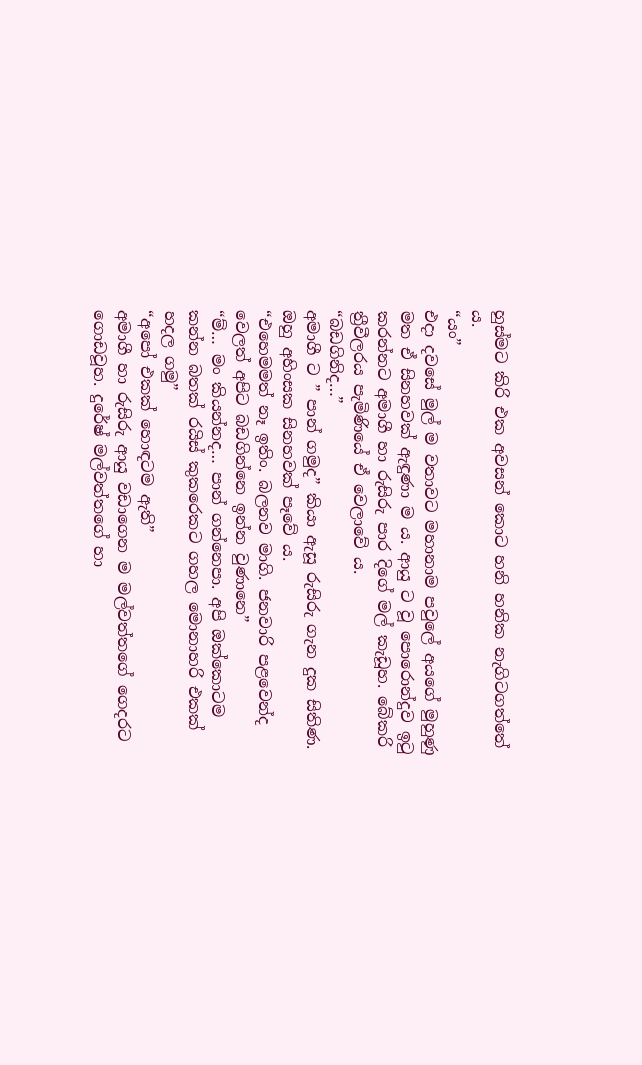හුස්මට කිරි එක අවසන් කොට හනි හනික නැගිටගත්තේ ය.
“යං”
එදා දවසේ මුල් ම වතාවට මහානාම පවුලේ අයගේ මුහුණු මත ඒ සිනහවක් ඇඳුණා ම ය. ආයු ට වූ පොරොන්දුව ඉටු කරන්නට අමාගී හා රුසිරු පාර දිගේ මල් කැඩූහ. බේකරි ත්‍රීවීලරය පැමිණියේ ඒ වෙලාවේ ය.
“බඩගිනිද…”
අමාගී ට ” පාන් ගමුද” කියා ඇසූ රුසිරු ගැන දුක සිතිණ. ඔහු අහිංසක සිනහවක් පෑවේ ය.
“එහෙමමත් නෑ ඉතිං. බලනව මාගි. ජනවාරි පළවෙන්ද වෙලත් අපිට බඩගින්නෙ ඉන්න වුණානෙ”
“ම්… මං කියන්නද… පාන් ගන්නෙපා. අපි ඔක්කොටම කන්න බතක් රයිස් කුකරෙකට ගහල මොනාහරි එකක් හදල ගමු”
“අපෝ එකක් හොඳටම ඇති”
අමාගී හා රුසිරු ආයු වඩාගෙන ම මල්වත්තගේ ගෙදරට ගොඩවූහ. දුරේෂ් මල්වත්තගේ හා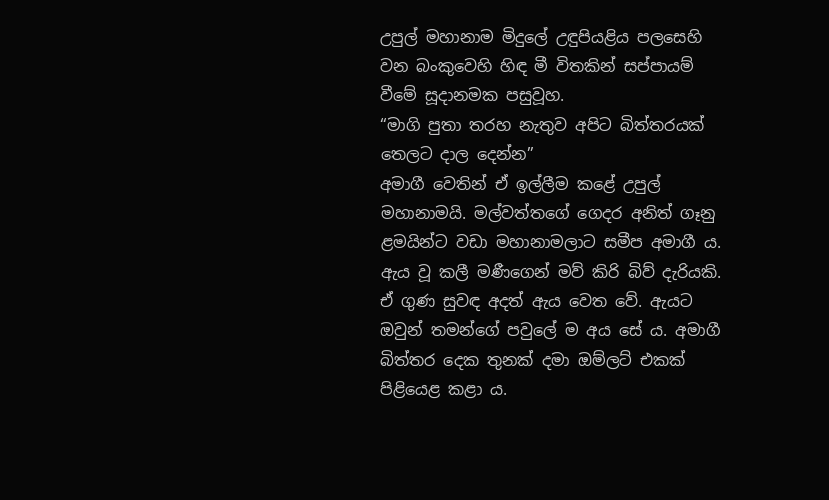උපුල් මහානාම මිදුලේ උඳුපියළිය පලසෙහි වන බංකුවෙහි හිඳ මී විතකින් සප්පායම් වීමේ සූදානමක පසුවූහ.
“මාගි පුතා තරහ නැතුව අපිට බිත්තරයක් තෙලට දාල දෙන්න”
අමාගී වෙතින් ඒ ඉල්ලීම කළේ උපුල් මහානාමයි. මල්වත්තගේ ගෙදර අනිත් ගෑනු ළමයින්ට වඩා මහානාමලාට සමීප අමාගී ය. ඇය වූ කලී මණීගෙන් මව් කිරි බිව් දැරියකි. ඒ ගුණ සුවඳ අදත් ඇය වෙත වේ. ඇයට ඔවුන් තමන්ගේ පවුලේ ම අය සේ ය. අමාගී බිත්තර දෙක තුනක් දමා ඔම්ලට් එකක් පිළියෙළ කළා ය.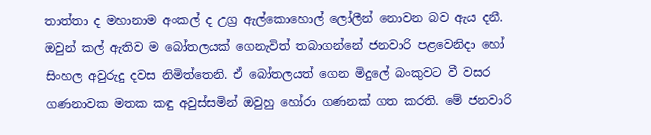තාත්තා ද මහානාම අංකල් ද උග්‍ර ඇල්කොහොල් ලෝලීන් නොවන බව ඇය දනී. ඔවුන් කල් ඇතිව ම බෝතලයක් ගෙනැවිත් තබාගන්නේ ජනවාරි පළවෙනිදා හෝ සිංහල අවුරුදු දවස නිමිත්තෙනි. ඒ බෝතලයත් ගෙන මිදුලේ බංකුවට වී වසර ගණනාවක මතක කඳු අවුස්සමින් ඔවුහු හෝරා ගණනක් ගත කරති. මේ ජනවාරි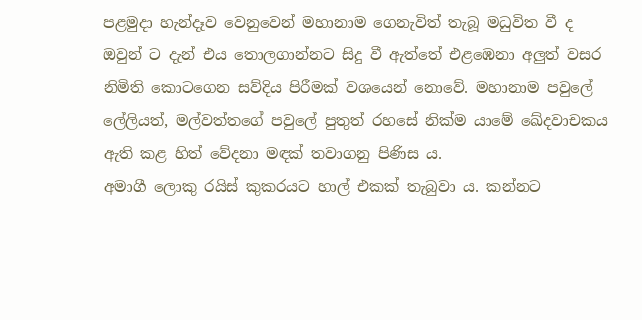පළමුදා හැන්දෑව වෙනුවෙන් මහානාම ගෙනැවිත් තැබූ මධුවිත වී ද ඔවුන් ට දැන් එය තොලගාන්නට සිදු වී ඇත්තේ එළඹෙනා අලුත් වසර නිමිති කොටගෙන සව්දිය පිරීමක් වශයෙන් නොවේ. මහානාම පවුලේ ලේලියත්, මල්වත්තගේ පවුලේ පුතුත් රහසේ නික්ම යාමේ ඛේදවාචකය ඇති කළ හිත් වේදනා මඳක් තවාගනු පිණිස ය.
අමාගී ලොකු රයිස් කුකරයට හාල් එකක් තැබුවා ය. කන්නට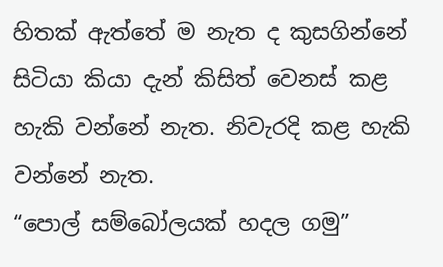හිතක් ඇත්තේ ම නැත ද කුසගින්නේ සිටියා කියා දැන් කිසිත් වෙනස් කළ හැකි වන්නේ නැත. නිවැරදි කළ හැකි වන්නේ නැත.
“පොල් සම්බෝලයක් හදල ගමු”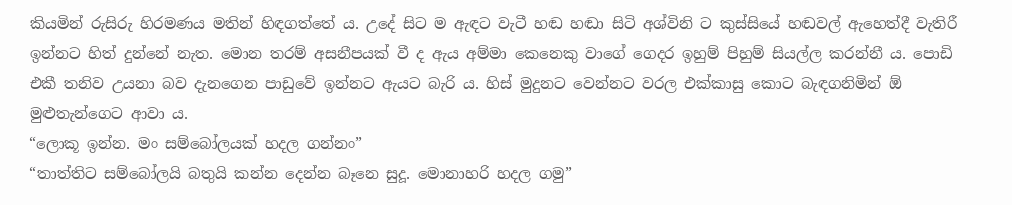කියමින් රුසිරු හිරමණය මතින් හිඳගත්තේ ය. උදේ සිට ම ඇඳට වැටී හඬ හඬා සිටි අශ්විනි ට කුස්සියේ හඬවල් ඇහෙත්දී වැතිරී ඉන්නට හිත් දුන්නේ නැත. මොන තරම් අසනීපයක් වී ද ඇය අම්මා කෙනෙකු වාගේ ගෙදර ඉහුම් පිහුම් සියල්ල කරන්නී ය. පොඩි එකී තනිව උයනා බව දැනගෙන පාඩුවේ ඉන්නට ඇයට බැරි ය. හිස් මුදුනට වෙන්නට වරල එක්කාසු කොට බැඳගනිමින් ඕ මුළුතැන්ගෙට ආවා ය.
“ලොකූ ඉන්න. මං සම්බෝලයක් හදල ගන්නං”
“තාත්තිට සම්බෝලයි බතුයි කන්න දෙන්න බෑනෙ සුදූ. මොනාහරි හදල ගමු”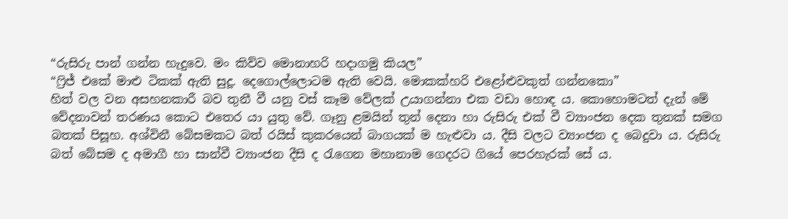“රුසිරු පාන් ගන්න හැදුවෙ. මං කිව්ව මොනාහරි හදාගමු කියල”
“ෆ්‍රිජ් එකේ මාළු ටිකක් ඇති සුදූ. දෙගොල්ලොටම ඇති වෙයි. මොකක්හරි එළෝළුවකුත් ගන්නකො”
හිත් වල වන අසහනකාරී බව තුනී වී යනු වස් කෑම වේලක් උයාගන්නා එක වඩා හොඳ ය. කොහොමටත් දැන් මේ වේදනාවන් තරණය කොට එතෙර යා යුතු වේ. ගෑනු ළමයින් තුන් දෙනා හා රුසිරු එක් වී ව්‍යාංජන දෙක තුනක් සමග බතක් පිසූහ. අශ්විනී බේසමකට බත් රයිස් කුකරයෙන් බාගයක් ම හැළුවා ය. දීසි වලට ව්‍යාංජන ද බෙදුවා ය. රුසිරු බත් බේසම ද අමාගී හා සාන්වී ව්‍යාංජන දීසි ද රැගෙන මහානාම ගෙදරට ගියේ පෙරහැරක් සේ ය.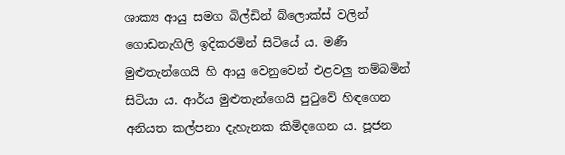ශාක්‍ය ආයු සමග බිල්ඩින් බ්ලොක්ස් වලින් ගොඩනැගිලි ඉදිකරමින් සිටියේ ය. මණී මුළුතැන්ගෙයි හි ආයු වෙනුවෙන් එළවලු තම්බමින් සිටියා ය. ආර්ය මුළුතැන්ගෙයි පුටුවේ හිඳගෙන අනියත කල්පනා දැහැනක කිමිදගෙන ය. පූජන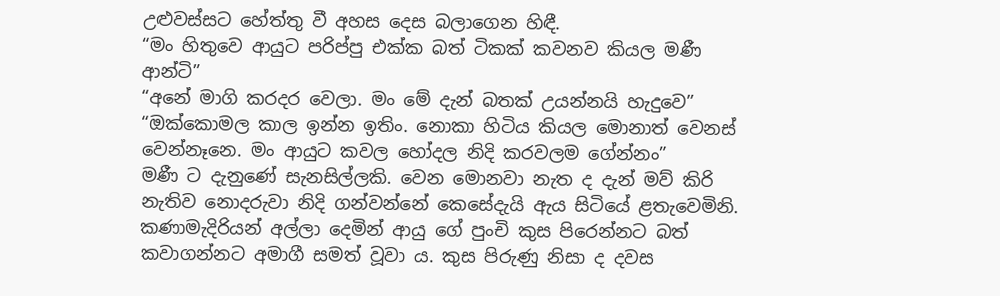උළුවස්සට හේත්තු වී අහස දෙස බලාගෙන හිඳී.
“මං හිතුවෙ ආයුට පරිප්පු එක්ක බත් ටිකක් කවනව කියල මණී ආන්ටි”
“අනේ මාගි කරදර වෙලා. මං මේ දැන් බතක් උයන්නයි හැදුවෙ”
“ඔක්කොමල කාල ඉන්න ඉතිං. නොකා හිටිය කියල මොනාත් වෙනස් වෙන්නෑනෙ. මං ආයුට කවල හෝදල නිදි කරවලම ගේන්නං”
මණී ට දැනුණේ සැනසිල්ලකි. වෙන මොනවා නැත ද දැන් මව් කිරි නැතිව නොදරුවා නිදි ගන්වන්නේ කෙසේදැයි ඇය සිටියේ ළතැවෙමිනි.
කණාමැදිරියන් අල්ලා දෙමින් ආයු ගේ පුංචි කුස පිරෙන්නට බත් කවාගන්නට අමාගී සමත් වූවා ය. කුස පිරුණු නිසා ද දවස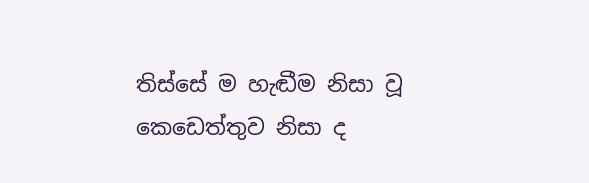තිස්සේ ම හැඬීම නිසා වූ කෙඩෙත්තුව නිසා ද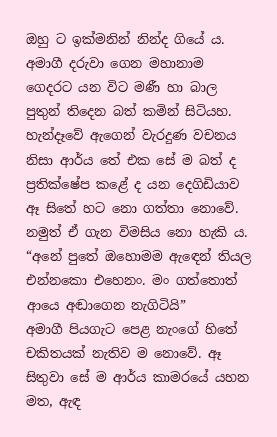ඔහු ට ඉක්මනින් නින්ද ගියේ ය. අමාගී දරුවා ගෙන මහානාම ගෙදරට යන විට මණී හා බාල පුතුන් තිදෙන බත් කමින් සිටියහ. හැන්දෑවේ ඇගෙන් වැරදුණ වචනය නිසා ආර්ය තේ එක සේ ම බත් ද ප්‍රතික්ෂේප කළේ ද යන දෙගිඩියාව ඈ සිතේ හට නො ගත්තා නොවේ. නමුත් ඒ ගැන විමසිය නො හැකි ය.
“අනේ පුතේ ඔහොමම ඇඳෙන් තියල එන්නකො එහෙනං. මං ගත්තොත් ආයෙ අඬාගෙන නැගිටියි”
අමාගී පියගැට පෙළ නැංගේ හිතේ චකිතයක් නැතිව ම නොවේ. ඈ සිතුවා සේ ම ආර්ය කාමරයේ යහන මත, ඇඳ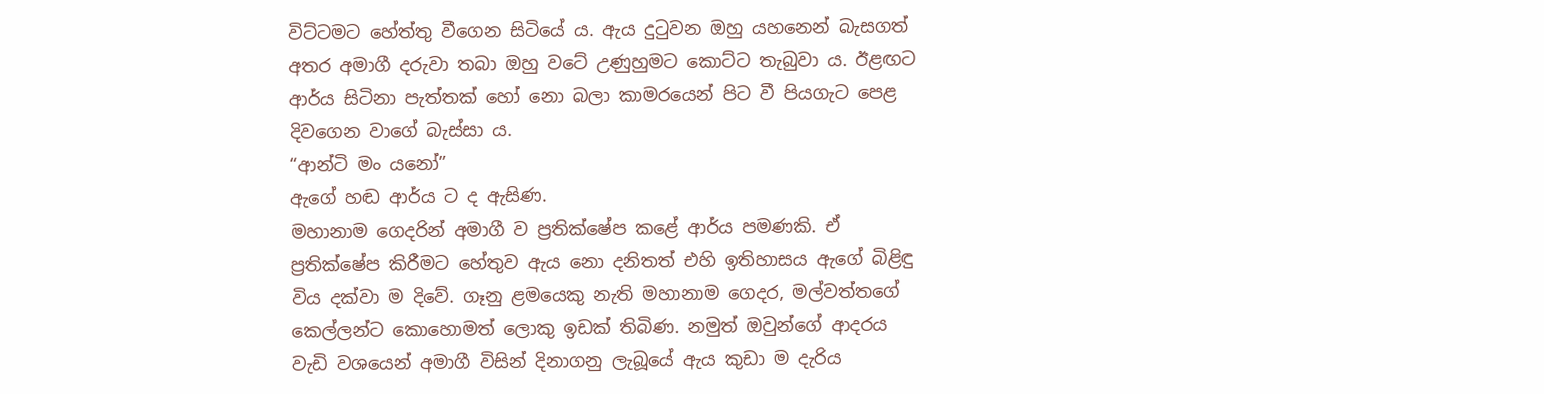විට්ටමට හේත්තු වීගෙන සිටියේ ය. ඇය දුටුවන ඔහු යහනෙන් බැසගත් අතර අමාගී දරුවා තබා ඔහු වටේ උණුහුමට කොට්ට තැබුවා ය. ඊළඟට ආර්ය සිටිනා පැත්තක් හෝ නො බලා කාමරයෙන් පිට වී පියගැට පෙළ දිවගෙන වාගේ බැස්සා ය.
“ආන්ටි මං යනෝ”
ඇගේ හඬ ආර්ය ට ද ඇසිණ.
මහානාම ගෙදරින් අමාගී ව ප්‍රතික්ෂේප කළේ ආර්ය පමණකි. ඒ ප්‍රතික්ෂේප කිරීමට හේතුව ඇය නො දනිතත් එහි ඉතිහාසය ඇගේ බිළිඳු විය දක්වා ම දිවේ. ගෑනු ළමයෙකු නැති මහානාම ගෙදර, මල්වත්තගේ කෙල්ලන්ට කොහොමත් ලොකු ඉඩක් තිබිණ. නමුත් ඔවුන්ගේ ආදරය වැඩි වශයෙන් අමාගී විසින් දිනාගනු ලැබූයේ ඇය කුඩා ම දැරිය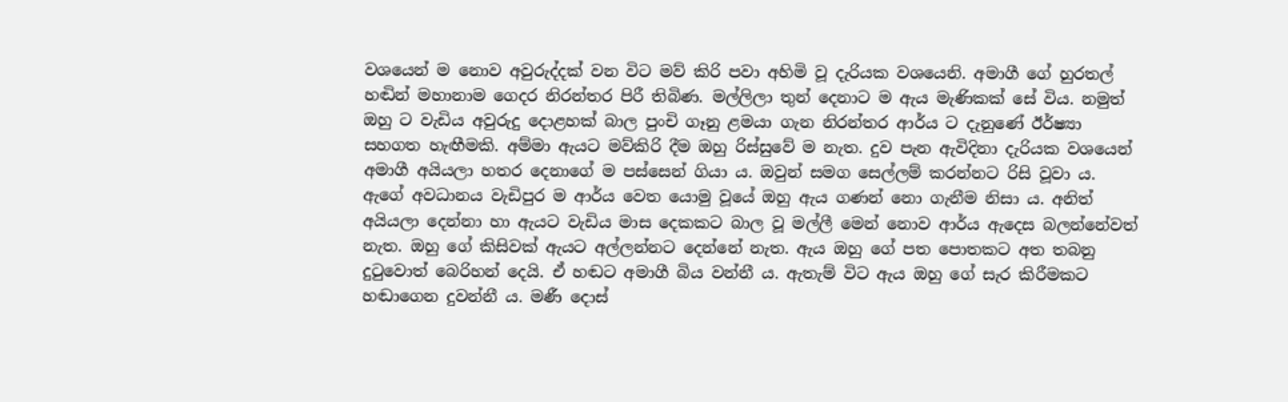වශයෙන් ම නොව අවුරුද්දක් වන විට මව් කිරි පවා අහිමි වූ දැරියක වශයෙනි. අමාගී ගේ හුරතල් හඬින් මහානාම ගෙදර නිරන්තර පිරී තිබිණ. මල්ලිලා තුන් දෙනාට ම ඇය මැණිකක් සේ විය. නමුත් ඔහු ට වැඩිය අවුරුදු දොළහක් බාල පුංචි ගෑනු ළමයා ගැන නිරන්තර ආර්ය ට දැනුණේ ඊර්ෂ්‍යා සහගත හැඟීමකි. අම්මා ඇයට මව්කිරි දීම ඔහු රිස්සුවේ ම නැත. දුව පැන ඇවිදිනා දැරියක වශයෙන් අමාගී අයියලා හතර දෙනාගේ ම පස්සෙන් ගියා ය. ඔවුන් සමග සෙල්ලම් කරන්නට රිසි වූවා ය. ඇගේ අවධානය වැඩිපුර ම ආර්ය වෙත යොමු වූයේ ඔහු ඇය ගණන් නො ගැනීම නිසා ය. අනිත් අයියලා දෙන්නා හා ඇයට වැඩිය මාස දෙකකට බාල වූ මල්ලී මෙන් නොව ආර්ය ඇදෙස බලන්නේවත් නැත. ඔහු ගේ කිසිවක් ඇයට අල්ලන්නට දෙන්නේ නැත. ඇය ඔහු ගේ පත පොතකට අත තබනු දුටුවොත් බෙරිහන් දෙයි. ඒ හඬට අමාගී බිය වන්නී ය. ඇතැම් විට ඇය ඔහු ගේ සැර කිරීමකට හඬාගෙන දුවන්නී ය. මණී දොස්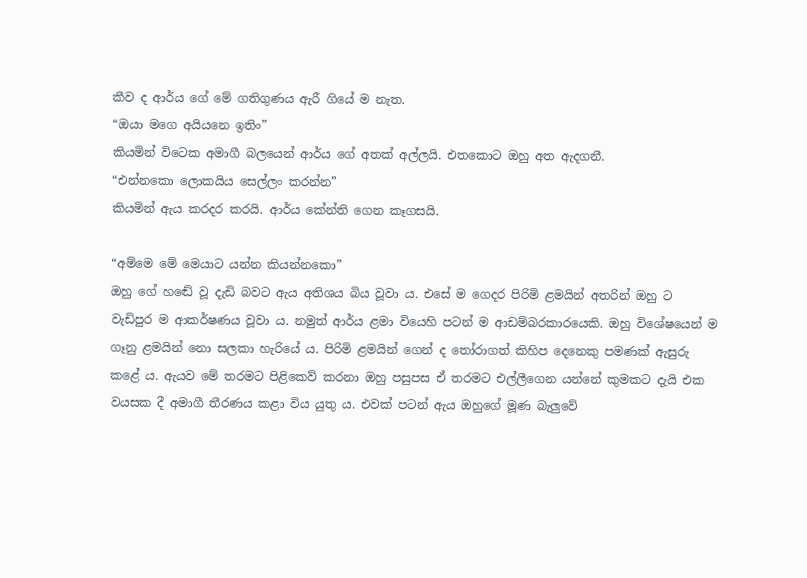කීව ද ආර්ය ගේ මේ ගතිගුණය ඇරී ගියේ ම නැත.
“ඔයා මගෙ අයියනෙ ඉතිං”
කියමින් විටෙක අමාගී බලයෙන් ආර්ය ගේ අතක් අල්ලයි. එතකොට ඔහු අත ඇදගනී.
“එන්නකො ලොකයිය සෙල්ලං කරන්න”
කියමින් ඇය කරදර කරයි. ආර්ය කේන්ති ගෙන කෑගසයි.

“අම්මෙ මේ මෙයාට යන්න කියන්නකො”
ඔහු ගේ හඬේ වූ දැඩි බවට ඇය අතිශය බිය වූවා ය. එසේ ම ගෙදර පිරිමි ළමයින් අතරින් ඔහු ට වැඩිපුර ම ආකර්ෂණය වූවා ය. නමුත් ආර්ය ළමා වියෙහි පටන් ම ආඩම්බරකාරයෙකි. ඔහු විශේෂයෙන් ම ගෑනු ළමයින් නො සලකා හැරියේ ය. පිරිමි ළමයින් ගෙන් ද තෝරාගත් කිහිප දෙනෙකු පමණක් ඇසුරු කළේ ය. ඇයව මේ තරමට පිළිකෙව් කරනා ඔහු පසුපස ඒ තරමට එල්ලීගෙන යන්නේ කුමකට දැයි එක වයසක දී අමාගී තීරණය කළා විය යුතු ය. එවක් පටන් ඇය ඔහුගේ මූණ බැලුවේ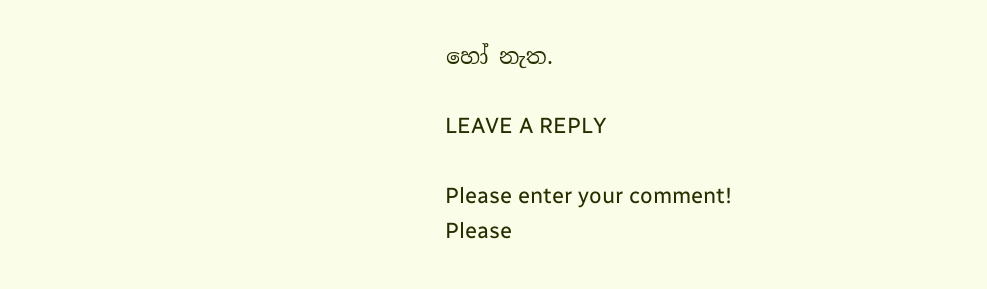හෝ නැත.

LEAVE A REPLY

Please enter your comment!
Please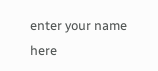enter your name here